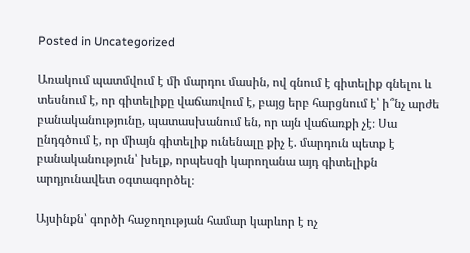Posted in Uncategorized

Առակում պատմվում է մի մարդու մասին, ով գնում է գիտելիք գնելու և տեսնում է, որ գիտելիքը վաճառվում է, բայց երբ հարցնում է՝ ի՞նչ արժե բանականությունը, պատասխանում են, որ այն վաճառքի չէ։ Սա ընդգծում է, որ միայն գիտելիք ունենալը քիչ է. մարդուն պետք է բանականություն՝ խելք, որպեսզի կարողանա այդ գիտելիքն արդյունավետ օգտագործել։

Այսինքն՝ գործի հաջողության համար կարևոր է ոչ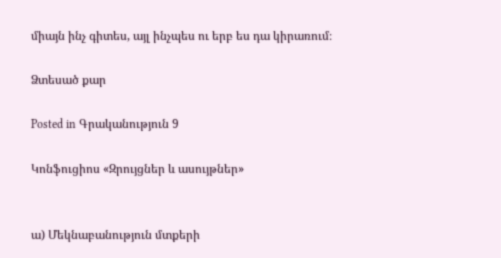միայն ինչ գիտես, այլ ինչպես ու երբ ես դա կիրառում։

Ձտեսած քար

Posted in Գրականություն 9

Կոնֆուցիոս «Զրույցներ և ասույթներ»


ա) Մեկնաբանություն մտքերի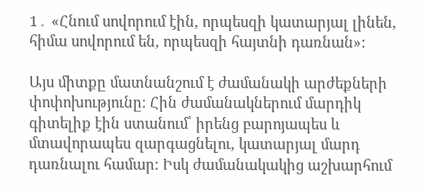1․ «Հնում սովորում էին, որպեսզի կատարյալ լինեն, հիմա սովորում են, որպեսզի հայտնի դառնան»:

Այս միտքը մատնանշում է ժամանակի արժեքների փոփոխությունը։ Հին ժամանակներում մարդիկ գիտելիք էին ստանում՝ իրենց բարոյապես և մտավորապես զարգացնելու, կատարյալ մարդ դառնալու համար։ Իսկ ժամանակակից աշխարհում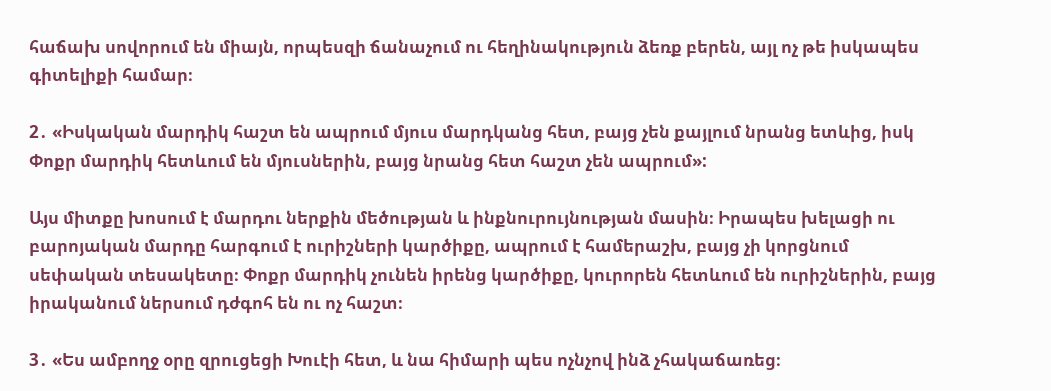հաճախ սովորում են միայն, որպեսզի ճանաչում ու հեղինակություն ձեռք բերեն, այլ ոչ թե իսկապես գիտելիքի համար։

2․ «Իսկական մարդիկ հաշտ են ապրում մյուս մարդկանց հետ, բայց չեն քայլում նրանց ետևից, իսկ Փոքր մարդիկ հետևում են մյուսներին, բայց նրանց հետ հաշտ չեն ապրում»:

Այս միտքը խոսում է մարդու ներքին մեծության և ինքնուրույնության մասին։ Իրապես խելացի ու բարոյական մարդը հարգում է ուրիշների կարծիքը, ապրում է համերաշխ, բայց չի կորցնում սեփական տեսակետը։ Փոքր մարդիկ չունեն իրենց կարծիքը, կուրորեն հետևում են ուրիշներին, բայց իրականում ներսում դժգոհ են ու ոչ հաշտ։

3․ «Ես ամբողջ օրը զրուցեցի Խուէի հետ, և նա հիմարի պես ոչնչով ինձ չհակաճառեց։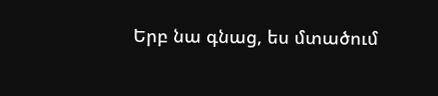Երբ նա գնաց, ես մտածում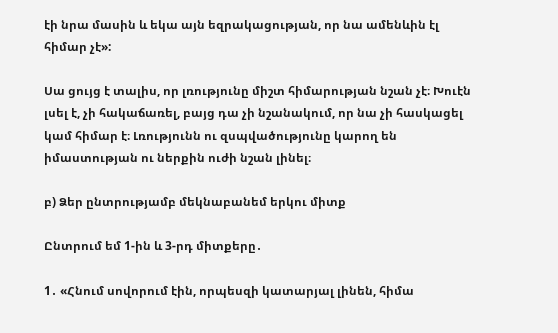էի նրա մասին և եկա այն եզրակացության, որ նա ամենևին էլ հիմար չէ»:

Սա ցույց է տալիս, որ լռությունը միշտ հիմարության նշան չէ։ Խուէն լսել է, չի հակաճառել, բայց դա չի նշանակում, որ նա չի հասկացել կամ հիմար է։ Լռությունն ու զսպվածությունը կարող են իմաստության ու ներքին ուժի նշան լինել։

բ) Ձեր ընտրությամբ մեկնաբանեմ երկու միտք

Ընտրում եմ 1-ին և 3-րդ միտքերը․

1․ «Հնում սովորում էին, որպեսզի կատարյալ լինեն, հիմա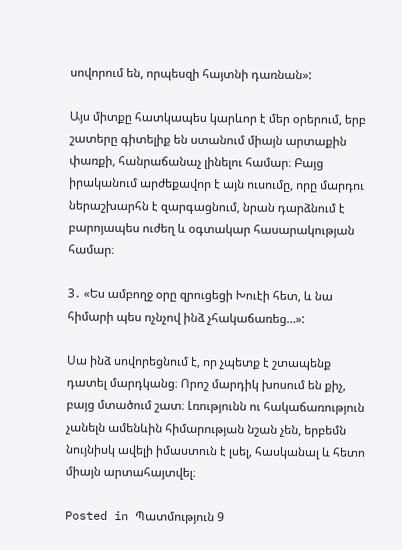սովորում են, որպեսզի հայտնի դառնան»:

Այս միտքը հատկապես կարևոր է մեր օրերում, երբ շատերը գիտելիք են ստանում միայն արտաքին փառքի, հանրաճանաչ լինելու համար։ Բայց իրականում արժեքավոր է այն ուսումը, որը մարդու ներաշխարհն է զարգացնում, նրան դարձնում է բարոյապես ուժեղ և օգտակար հասարակության համար։

3․ «Ես ամբողջ օրը զրուցեցի Խուէի հետ, և նա հիմարի պես ոչնչով ինձ չհակաճառեց…»:

Սա ինձ սովորեցնում է, որ չպետք է շտապենք դատել մարդկանց։ Որոշ մարդիկ խոսում են քիչ, բայց մտածում շատ։ Լռությունն ու հակաճառություն չանելն ամենևին հիմարության նշան չեն, երբեմն նույնիսկ ավելի իմաստուն է լսել, հասկանալ և հետո միայն արտահայտվել։

Posted in Պատմություն 9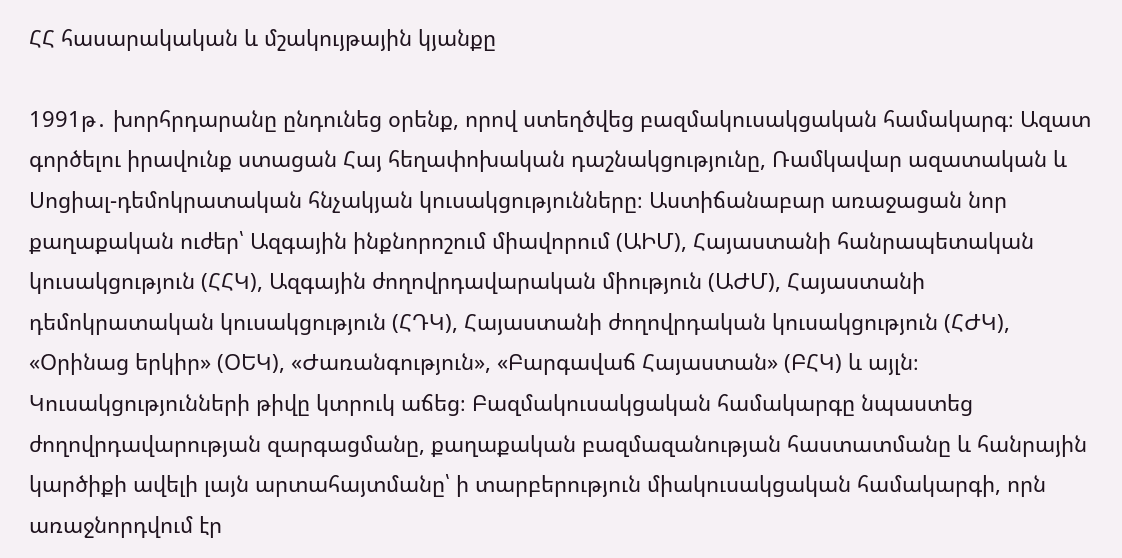ՀՀ հասարակական և մշակույթային կյանքը

1991թ․ խորհրդարանը ընդունեց օրենք, որով ստեղծվեց բազմակուսակցական համակարգ։ Ազատ գործելու իրավունք ստացան Հայ հեղափոխական դաշնակցությունը, Ռամկավար ազատական և Սոցիալ-դեմոկրատական հնչակյան կուսակցությունները։ Աստիճանաբար առաջացան նոր քաղաքական ուժեր՝ Ազգային ինքնորոշում միավորում (ԱԻՄ), Հայաստանի հանրապետական կուսակցություն (ՀՀԿ), Ազգային ժողովրդավարական միություն (ԱԺՄ), Հայաստանի դեմոկրատական կուսակցություն (ՀԴԿ), Հայաստանի ժողովրդական կուսակցություն (ՀԺԿ), «Օրինաց երկիր» (ՕԵԿ), «Ժառանգություն», «Բարգավաճ Հայաստան» (ԲՀԿ) և այլն։ Կուսակցությունների թիվը կտրուկ աճեց։ Բազմակուսակցական համակարգը նպաստեց ժողովրդավարության զարգացմանը, քաղաքական բազմազանության հաստատմանը և հանրային կարծիքի ավելի լայն արտահայտմանը՝ ի տարբերություն միակուսակցական համակարգի, որն առաջնորդվում էր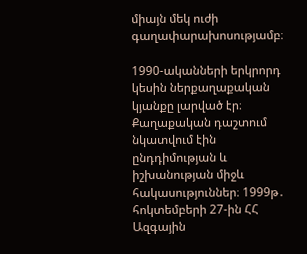միայն մեկ ուժի գաղափարախոսությամբ։

1990-ականների երկրորդ կեսին ներքաղաքական կյանքը լարված էր։ Քաղաքական դաշտում նկատվում էին ընդդիմության և իշխանության միջև հակասություններ։ 1999թ․ հոկտեմբերի 27-ին ՀՀ Ազգային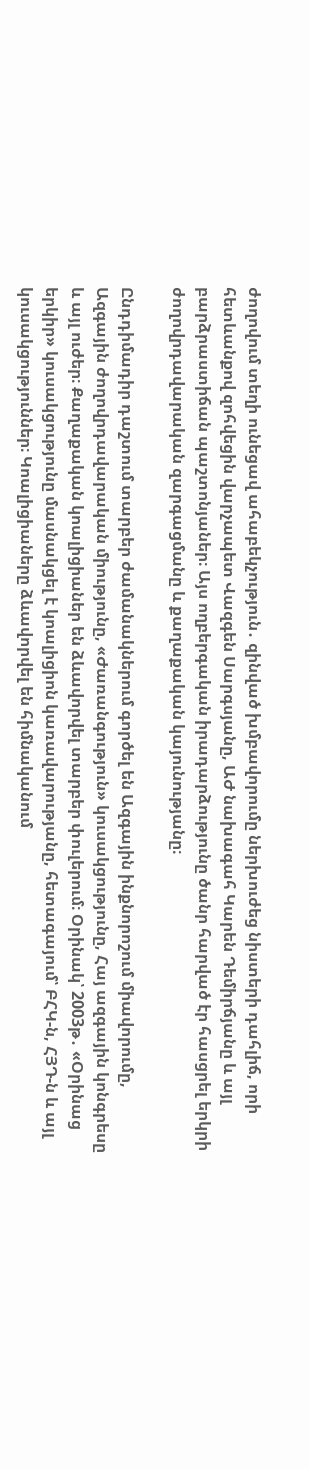ժողովում տեղի ունեցավ ահաբեկչություն․ զինված խմբավորումը ներխուժեց նիստերի դահլիճ, որի հետևանքով զոհվեցին վարչապետ Վազգեն Սարգսյանը, ԱԺ նախագահ Կարեն Դեմիրճյանը և այլ բարձրաստիճան պաշտոնյաներ։ Այս ողբերգական իրադարձությունը ծանր հարված էր հասցրել երկրի ժողովրդավարական զարգացմանը և քաղաքական կայունությանը։

Ընդդիմադիր դաշտում տարբեր ժամանակներում գործել են Ազգային ինքնորոշում միավորումը, Ազգային ժողովրդավարական միությունը, «Ժառանգություն» կուսակցությունը, Հայ ազգային կոնգրեսը և այլ ուժեր։ Քաղաքական կոալիցիաներ են ձևավորվել տարբեր փուլերում։ Օրինակ՝ 2003թ․ «Օրինաց երկիր» կուսակցությունը մասնակցել է կոալիցիոն կառավարությանը, հետագայում՝ ԲՀԿ-ն, ՀՅԴ-ն և այլ կուսակցություններ։ Կոալիցիաները ձևավորվել են հիմնականում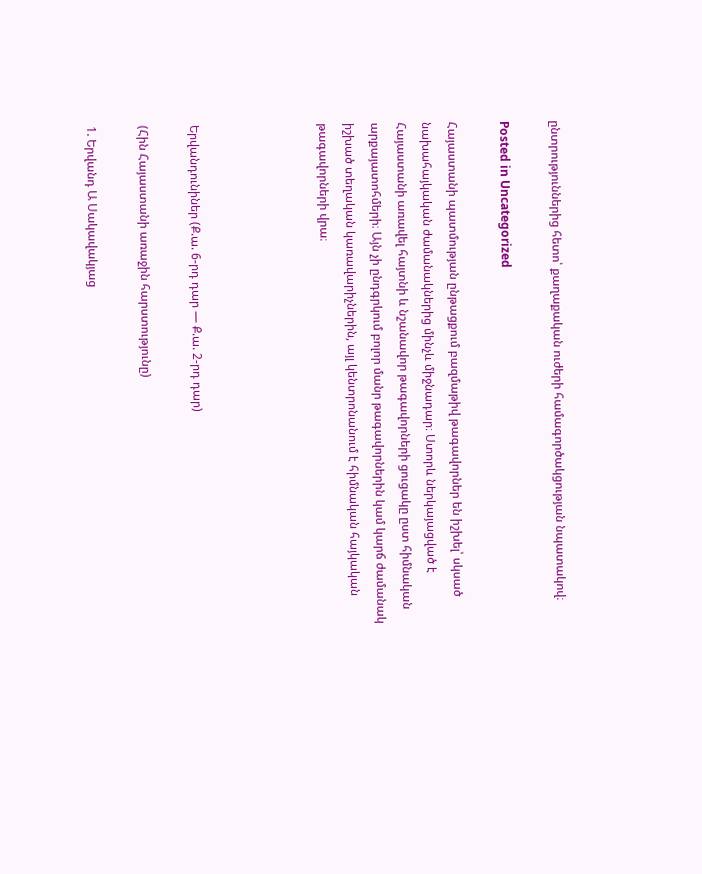ընտրություններից հետո՝ քաղաքական ուժերի համագործակցության նպատակով։

Posted in Uncategorized

Հայաստանի պատմության ընթացքում բազմաթիվ թագավորներ են իշխել՝ սկսած նախահայկական ժամանակներից մինչև միջնադար։ Ստորև ներկայացված է Հայաստանի առավել հայտնի և նշանավոր թագավորների ցուցակը ըստ հիմնական արքայատոհմերի։ Այն չի ընդգրկում բոլոր մանր թագավորներին կամ կարճ ժամանակ իշխած տեղական կառավարիչներին, այլ կենտրոնանում է հիմնական հայկական թագավորների վրա։




Երվանդունիներ (Ք.ա. 6-րդ դար — Ք.ա. 2-րդ դար)

(Հին Հայաստանի առաջին հարստությունը)

1. Երվանդ Ա Սակավակյաց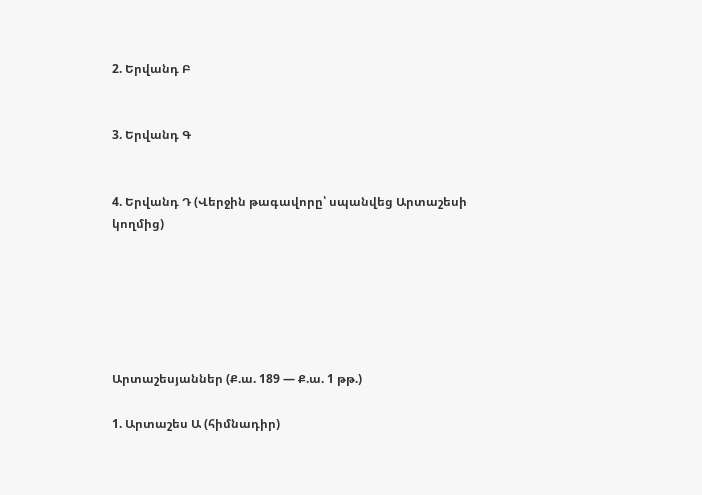2. Երվանդ Բ


3. Երվանդ Գ


4. Երվանդ Դ (Վերջին թագավորը՝ սպանվեց Արտաշեսի կողմից)






Արտաշեսյաններ (Ք.ա. 189 — Ք.ա. 1 թթ.)

1. Արտաշես Ա (հիմնադիր)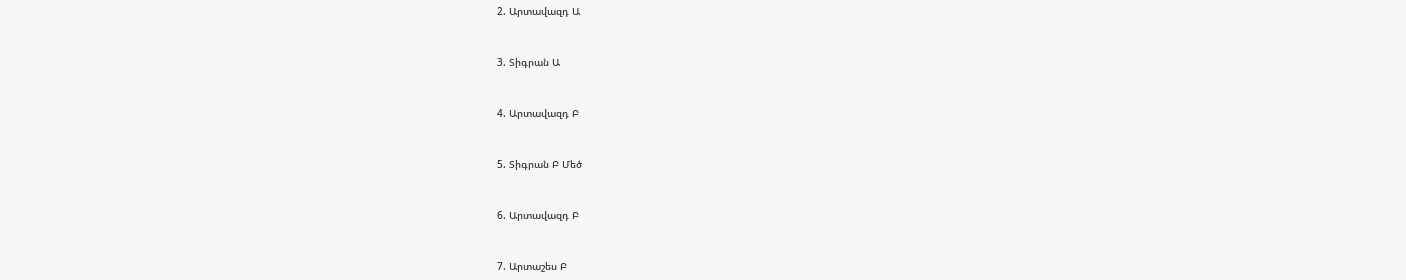2. Արտավազդ Ա


3. Տիգրան Ա


4. Արտավազդ Բ


5. Տիգրան Բ Մեծ


6. Արտավազդ Բ


7. Արտաշես Բ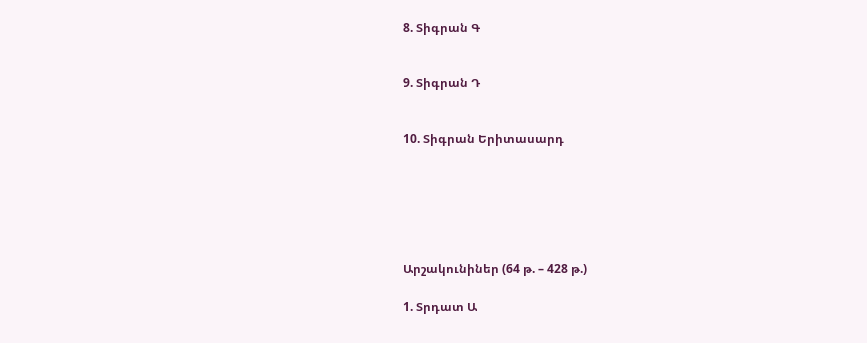8. Տիգրան Գ


9. Տիգրան Դ


10. Տիգրան Երիտասարդ






Արշակունիներ (64 թ. – 428 թ.)

1. Տրդատ Ա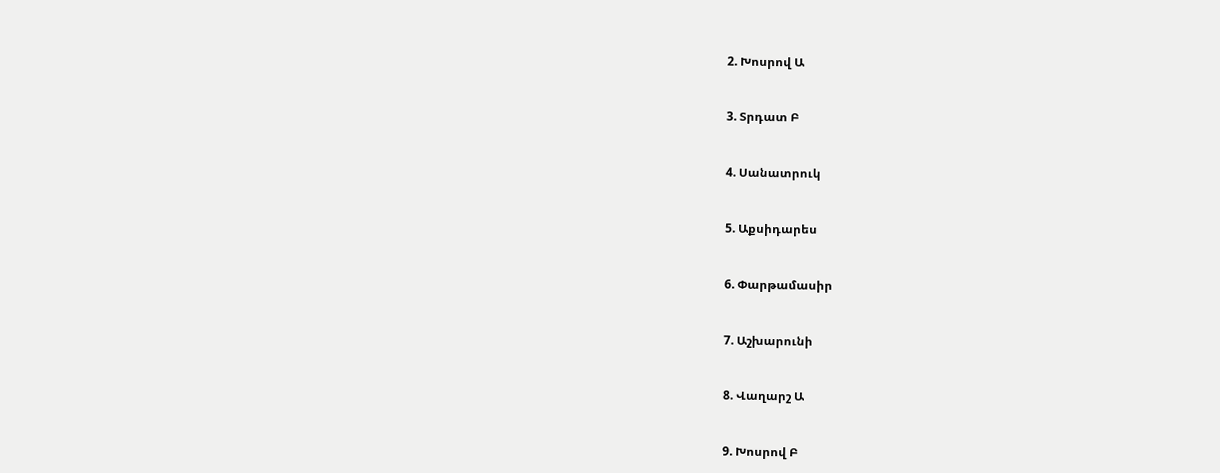2. Խոսրով Ա


3. Տրդատ Բ


4. Սանատրուկ


5. Աքսիդարես


6. Փարթամասիր


7. Աշխարունի


8. Վաղարշ Ա


9. Խոսրով Բ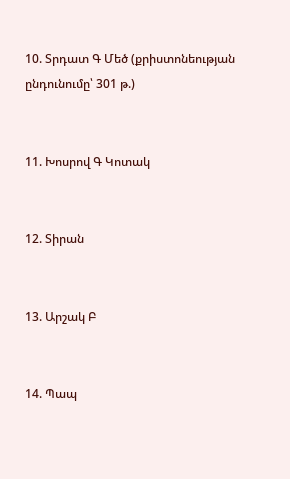10. Տրդատ Գ Մեծ (քրիստոնեության ընդունումը՝ 301 թ.)


11. Խոսրով Գ Կոտակ


12. Տիրան


13. Արշակ Բ


14. Պապ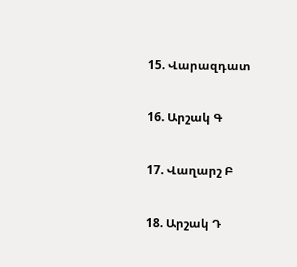15. Վարազդատ


16. Արշակ Գ


17. Վաղարշ Բ


18. Արշակ Դ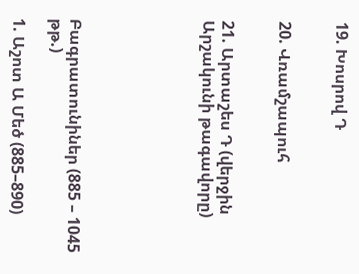19. Խոսրով Դ


20. Վռամշապուհ


21. Արտաշես Դ (վերջին Արշակունի թագավորը)






Բագրատունիներ (885 – 1045 թթ.)

1. Աշոտ Ա Մեծ (885–890)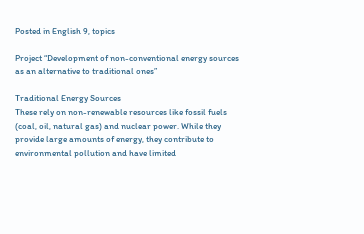Posted in English 9, topics

Project “Development of non-conventional energy sources as an alternative to traditional ones”

Traditional Energy Sources
These rely on non-renewable resources like fossil fuels (coal, oil, natural gas) and nuclear power. While they provide large amounts of energy, they contribute to environmental pollution and have limited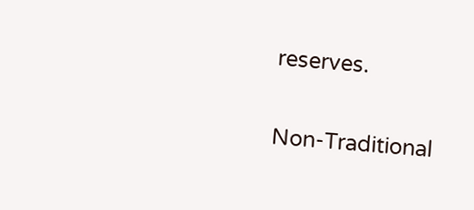reserves.

Non-Traditional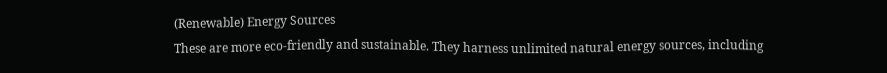(Renewable) Energy Sources
These are more eco-friendly and sustainable. They harness unlimited natural energy sources, including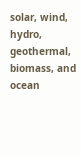solar, wind, hydro, geothermal, biomass, and ocean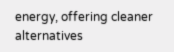energy, offering cleaner alternatives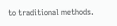to traditional methods.